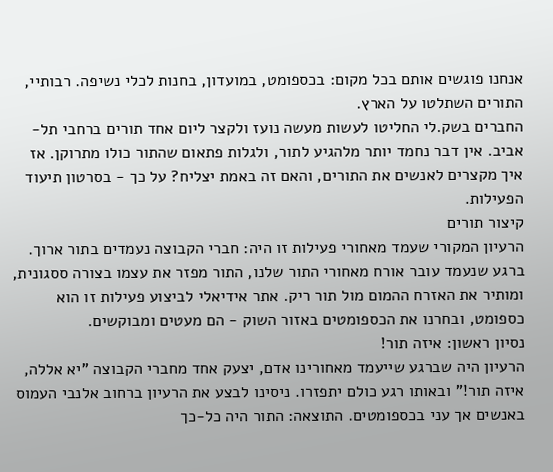אנחנו פוגשים אותם בכל מקום: בכספומט, במועדון, בחנות לכלי נשיפה. רבותיי, התורים השתלטו על הארץ.
החברים בשק.לי החליטו לעשות מעשה נועז ולקצר ליום אחד תורים ברחבי תל-אביב. אין דבר נחמד יותר מלהגיע לתור, ולגלות פתאום שהתור כולו מתרוקן. אז איך מקצרים לאנשים את התורים, והאם זה באמת יצליח? על כך - בסרטון תיעוד הפעילות.
קיצור תורים
הרעיון המקורי שעמד מאחורי פעילות זו היה: חברי הקבוצה נעמדים בתור ארוך. ברגע שנעמד עובר אורח מאחורי התור שלנו, התור מפזר את עצמו בצורה ססגונית, ומותיר את האזרח ההמום מול תור ריק. אתר אידיאלי לביצוע פעילות זו הוא כספומט, ובחרנו את הכספומטים באזור השוק - הם מעטים ומבוקשים.
נסיון ראשון: איזה תור!
הרעיון היה שברגע שייעמד מאחורינו אדם, יצעק אחד מחברי הקבוצה "יא אללה, איזה תור!" ובאותו רגע כולם יתפזרו. ניסינו לבצע את הרעיון ברחוב אלנבי העמוס באנשים אך עני בכספומטים. התוצאה: התור היה כל-כך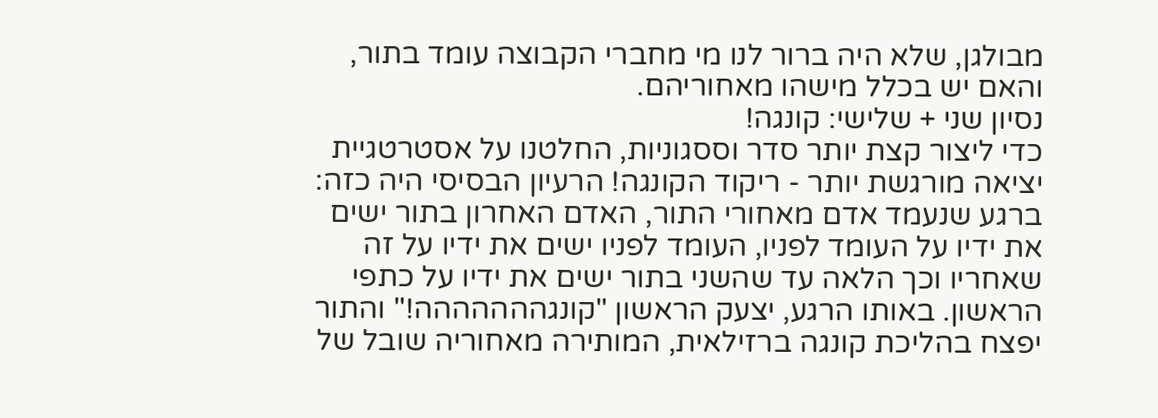מבולגן, שלא היה ברור לנו מי מחברי הקבוצה עומד בתור, והאם יש בכלל מישהו מאחוריהם.
נסיון שני + שלישי: קונגה!
כדי ליצור קצת יותר סדר וססגוניות, החלטנו על אסטרטגיית יציאה מורגשת יותר - ריקוד הקונגה! הרעיון הבסיסי היה כזה: ברגע שנעמד אדם מאחורי התור, האדם האחרון בתור ישים את ידיו על העומד לפניו, העומד לפניו ישים את ידיו על זה שאחריו וכך הלאה עד שהשני בתור ישים את ידיו על כתפי הראשון. באותו הרגע, יצעק הראשון "קונגההההההה!" והתור יפצח בהליכת קונגה ברזילאית, המותירה מאחוריה שובל של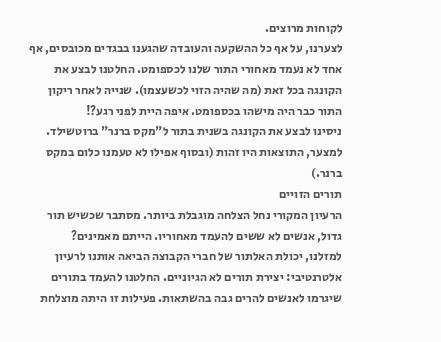לקוחות מרוצים.
לצערנו, על אף כל ההשקעה והעובדה שהגענו בבגדים מכובסים, אף אחד לא נעמד מאחורי התור שלנו לכספומט. החלטנו לבצע את הקונגה בכל זאת (מה שהיה הזוי לכשעצמו). שנייה לאחר ריקון התור כבר היה מישהו בכספומט. איפה היית לפני רגע?!
ניסינו לבצע את הקונגה בשנית בתור ל"מקס ברנר" ברוטשילד. למצער, התוצאות היו זהות (ובסוף אפילו לא טעמנו כלום במקס ברנר.)
תורים הזויים
הרעיון המקורי נחל הצלחה מוגבלת ביותר. מסתבר שכשיש תור גדול, אנשים לא ששים להעמד מאחוריו. הייתם מאמינים?
למזלנו, יכולת האלתור של חברי הקבוצה הביאה אותנו לרעיון אלטרנטיבי: יצירת תורים לא הגיוניים. החלטנו להעמד בתורים שיגרמו לאנשים להרים גבה בהשתאות. פעילות זו היתה מוצלחת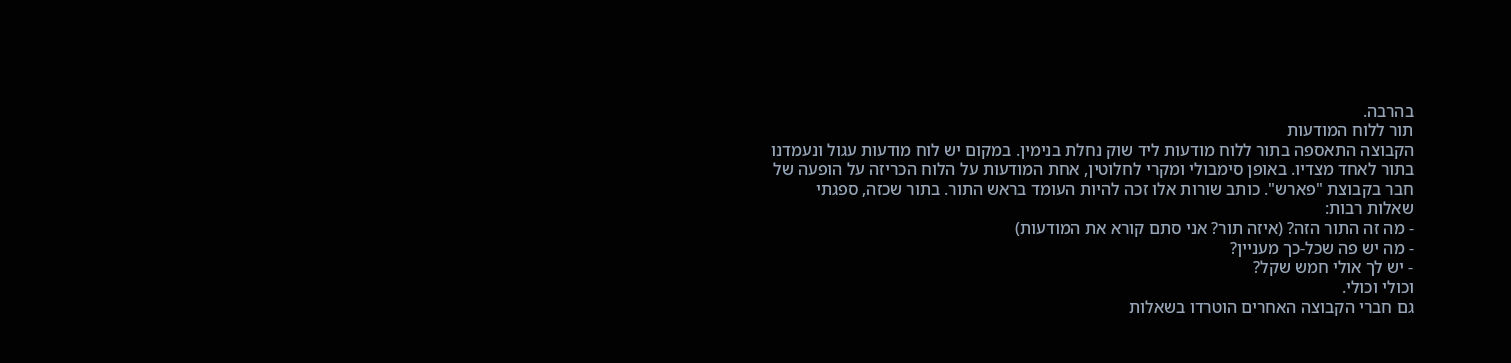בהרבה.
תור ללוח המודעות
הקבוצה התאספה בתור ללוח מודעות ליד שוק נחלת בנימין. במקום יש לוח מודעות עגול ונעמדנו בתור לאחד מצדיו. באופן סימבולי ומקרי לחלוטין, אחת המודעות על הלוח הכריזה על הופעה של חבר בקבוצת "פארש". כותב שורות אלו זכה להיות העומד בראש התור. בתור שכזה, ספגתי שאלות רבות:
- מה זה התור הזה? (איזה תור? אני סתם קורא את המודעות)
- מה יש פה שכל-כך מעניין?
- יש לך אולי חמש שקל?
וכולי וכולי.
גם חברי הקבוצה האחרים הוטרדו בשאלות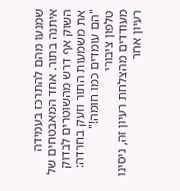שמנעו מהם להתרכז בעמידה איתנה בתור. אחד המאבטחים של השוק אף דרש מהשוטרים לבדוק את משמעות התור וזעק בחרדה: "הם עומדים כמו חומה!"
טלפון ציבורי
מעודדים מהצלחת רעיון זה, ניסינו רעיון אחר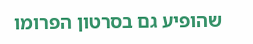שהופיע גם בסרטון הפרומו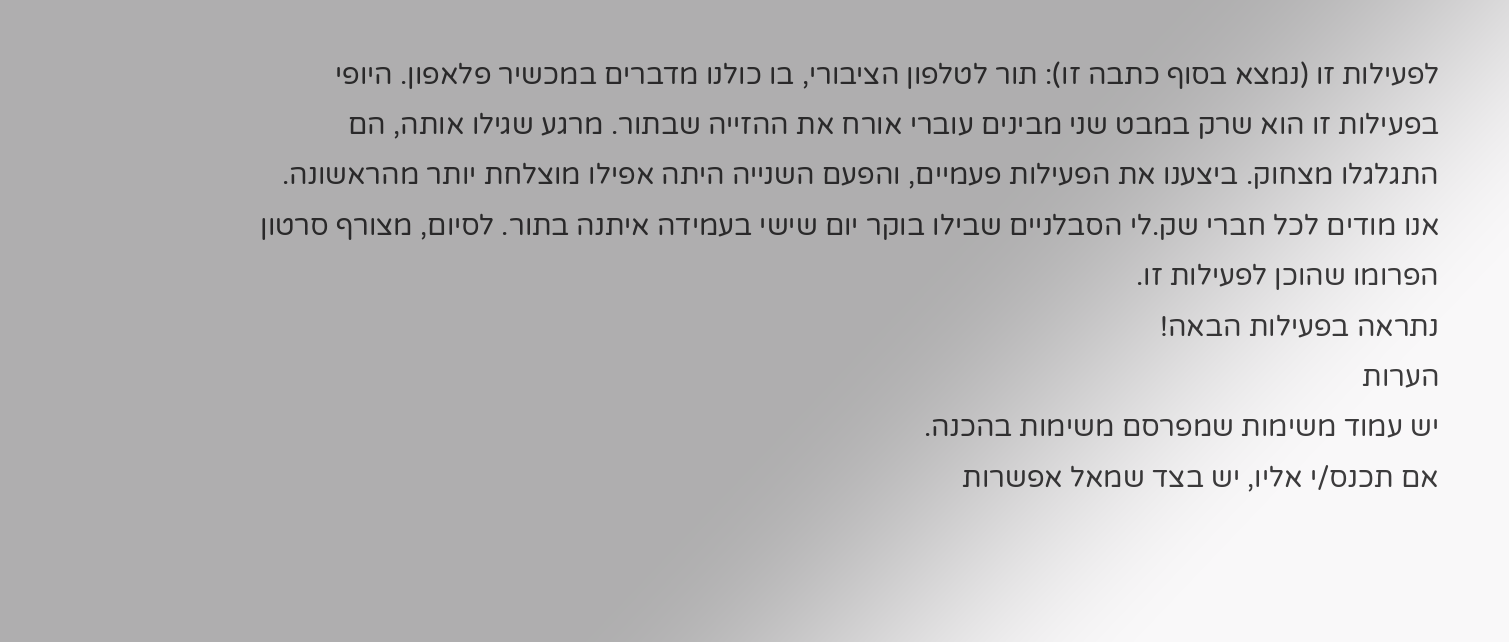לפעילות זו (נמצא בסוף כתבה זו): תור לטלפון הציבורי, בו כולנו מדברים במכשיר פלאפון. היופי בפעילות זו הוא שרק במבט שני מבינים עוברי אורח את ההזייה שבתור. מרגע שגילו אותה, הם התגלגלו מצחוק. ביצענו את הפעילות פעמיים, והפעם השנייה היתה אפילו מוצלחת יותר מהראשונה.
אנו מודים לכל חברי שק.לי הסבלניים שבילו בוקר יום שישי בעמידה איתנה בתור. לסיום, מצורף סרטון הפרומו שהוכן לפעילות זו.
נתראה בפעילות הבאה!
הערות
יש עמוד משימות שמפרסם משימות בהכנה.
אם תכנס/י אליו, יש בצד שמאל אפשרות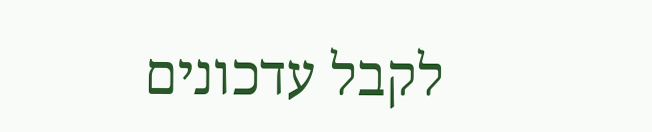לקבל עדכונים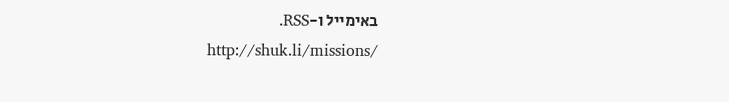באימייל ו-RSS.
http://shuk.li/missions/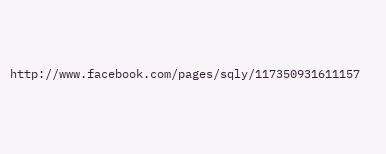http://www.facebook.com/pages/sqly/117350931611157